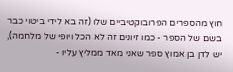חוץ מהספרים הפרובוקטיביים שלו (זה בא לידי ביטוי כבר בשם של הספר - כמו זיונים זה לא הכל ויופי של מלחמה), יש לדן בן אמוץ ספר שאני מאד ממליץ עליו -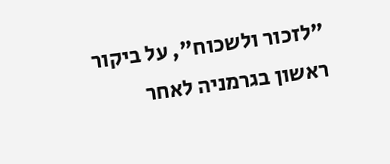"לזכור ולשכוח", על ביקור ראשון בגרמניה לאחר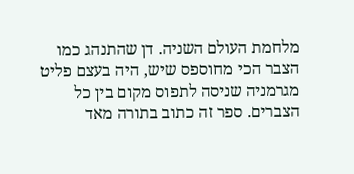מלחמת העולם השניה. דן שהתנהג כמו הצבר הכי מחוספס שיש, היה בעצם פליט מגרמניה שניסה לתפוס מקום בין כל הצברים. ספר זה כתוב בתורה מאד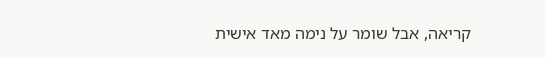קריאה, אבל שומר על נימה מאד אישית